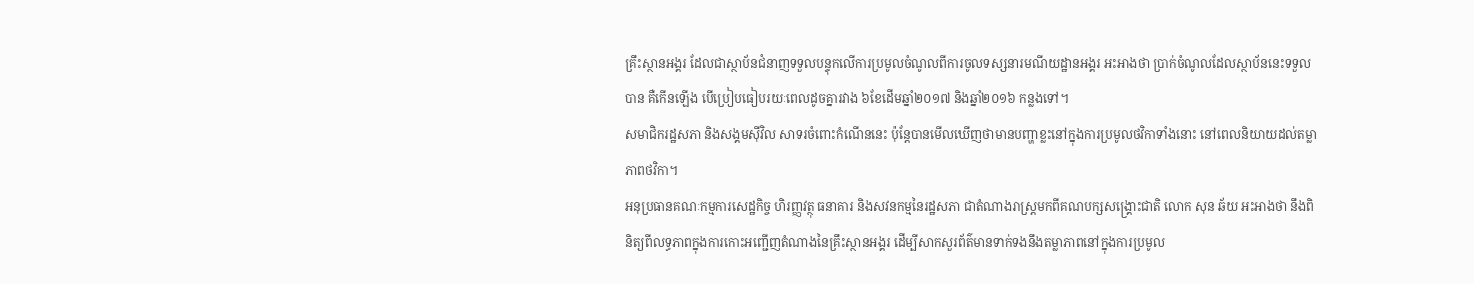គ្រឹះស្ថានអង្គរ ដែលជាស្ថាប័នជំនាញទទួលបន្ទុកលើការប្រមូលចំណូលពីការចូលទស្សនារមណីយដ្ឋានអង្គរ អះអាងថា ប្រាក់ចំណូលដែលស្ថាប័ននេះទទួលបាន គឺកើនឡើង បើប្រៀបធៀបរយៈពេលដូចគ្នារវាង ៦ខែដើមឆ្នាំ២០១៧ និងឆ្នាំ២០១៦ កន្លងទៅ។
សមាជិករដ្ឋសភា និងសង្គមស៊ីវិល សាទរចំពោះកំណើននេះ ប៉ុន្តែបានមើលឃើញថាមានបញ្ហាខ្លះនៅក្នុងការប្រមូលថវិកាទាំងនោះ នៅពេលនិយាយដល់តម្លាភាពថវិកា។
អនុប្រធានគណៈកម្មការសេដ្ឋកិច្ច ហិរញ្ញវត្ថុ ធនាគារ និងសវនកម្មនៃរដ្ឋសភា ជាតំណាងរាស្ត្រមកពីគណបក្សសង្គ្រោះជាតិ លោក សុន ឆ័យ អះអាងថា នឹងពិនិត្យពីលទ្ធភាពក្នុងការកោះអញ្ជើញតំណាងនៃគ្រឹះស្ថានអង្គរ ដើម្បីសាកសួរព័ត៌មានទាក់ទងនឹងតម្លាភាពនៅក្នុងការប្រមូល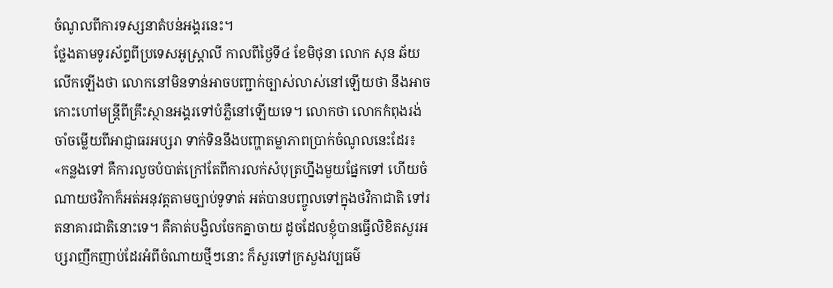ចំណូលពីការទស្សនាតំបន់អង្គរនេះ។
ថ្លែងតាមទូរស័ព្ទពីប្រទេសអូស្ត្រាលី កាលពីថ្ងៃទី៤ ខែមិថុនា លោក សុន ឆ័យ លើកឡើងថា លោកនៅមិនទាន់អាចបញ្ជាក់ច្បាស់លាស់នៅឡើយថា នឹងអាចកោះហៅមន្ត្រីពីគ្រឹះស្ថានអង្គរទៅបំភ្លឺនៅឡើយទេ។ លោកថា លោកកំពុងរង់ចាំចម្លើយពីអាជ្ញាធរអប្សរា ទាក់ទិននឹងបញ្ហាតម្លាភាពប្រាក់ចំណូលនេះដែរ៖ «កន្លងទៅ គឺការលួចបំបាត់ក្រៅតែពីការលក់សំបុត្រហ្នឹងមួយផ្នែកទៅ ហើយចំណាយថវិកាក៏អត់អនុវត្តតាមច្បាប់ទូទាត់ អត់បានបញ្ចូលទៅក្នុងថវិកាជាតិ ទៅរតនាគារជាតិនោះទេ។ គឺគាត់បង្វិលចែកគ្នាចាយ ដូចដែលខ្ញុំបានធ្វើលិខិតសួរអប្សរាញឹកញាប់ដែរអំពីចំណាយថ្មីៗនោះ ក៏សួរទៅក្រសួងវប្បធម៌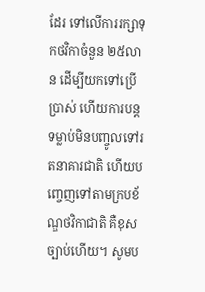ដែរ ទៅលើការរក្សាទុកថវិកាចំនួន ២៥លាន ដើម្បីយកទៅប្រើប្រាស់ ហើយការបន្តទម្លាប់មិនបញ្ចូលទៅរតនាគារជាតិ ហើយបញ្ចេញទៅតាមក្របខ័ណ្ឌថវិកាជាតិ គឺខុសច្បាប់ហើយ។ សូមប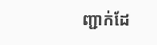ញ្ជាក់ដែ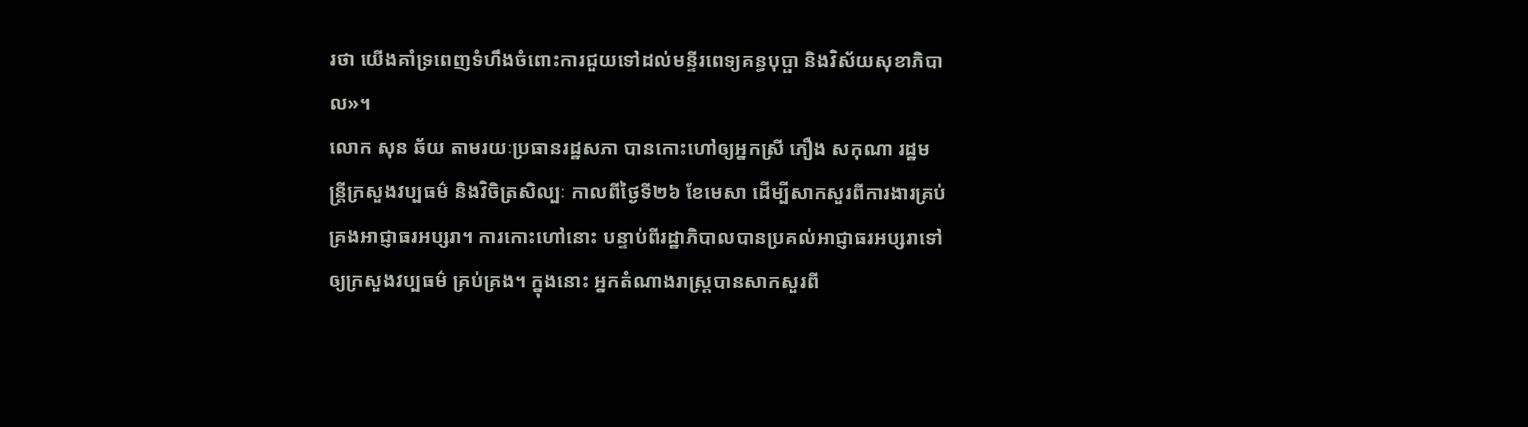រថា យើងគាំទ្រពេញទំហឹងចំពោះការជួយទៅដល់មន្ទីរពេទ្យគន្ធបុប្ផា និងវិស័យសុខាភិបាល»។
លោក សុន ឆ័យ តាមរយៈប្រធានរដ្ឋសភា បានកោះហៅឲ្យអ្នកស្រី ភឿង សកុណា រដ្ឋមន្ត្រីក្រសួងវប្បធម៌ និងវិចិត្រសិល្បៈ កាលពីថ្ងៃទី២៦ ខែមេសា ដើម្បីសាកសួរពីការងារគ្រប់គ្រងអាជ្ញាធរអប្សរា។ ការកោះហៅនោះ បន្ទាប់ពីរដ្ឋាភិបាលបានប្រគល់អាជ្ញាធរអប្សរាទៅឲ្យក្រសួងវប្បធម៌ គ្រប់គ្រង។ ក្នុងនោះ អ្នកតំណាងរាស្ត្របានសាកសួរពី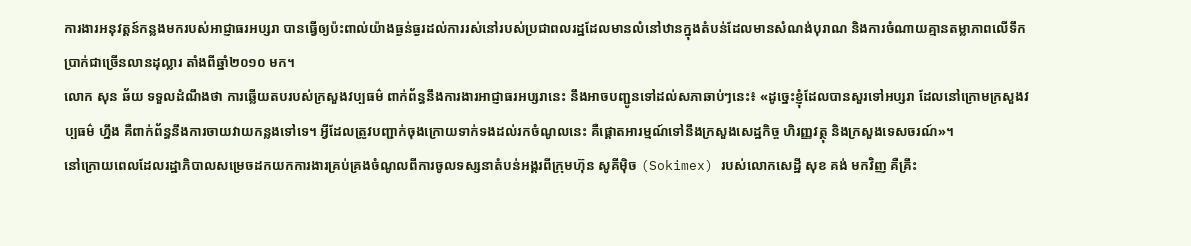ការងារអនុវត្តន៍កន្លងមករបស់អាជ្ញាធរអប្សរា បានធ្វើឲ្យប៉ះពាល់យ៉ាងធ្ងន់ធ្ងរដល់ការរស់នៅរបស់ប្រជាពលរដ្ឋដែលមានលំនៅឋានក្នុងតំបន់ដែលមានសំណង់បុរាណ និងការចំណាយគ្មានតម្លាភាពលើទឹកប្រាក់ជាច្រើនលានដុល្លារ តាំងពីឆ្នាំ២០១០ មក។
លោក សុន ឆ័យ ទទួលដំណឹងថា ការឆ្លើយតបរបស់ក្រសួងវប្បធម៌ ពាក់ព័ន្ធនឹងការងារអាជ្ញាធរអប្សរានេះ នឹងអាចបញ្ជូនទៅដល់សភាឆាប់ៗនេះ៖ «ដូច្នេះខ្ញុំដែលបានសួរទៅអប្សរា ដែលនៅក្រោមក្រសួងវប្បធម៌ ហ្នឹង គឺពាក់ព័ន្ធនឹងការចាយវាយកន្លងទៅទេ។ អ្វីដែលត្រូវបញ្ជាក់ចុងក្រោយទាក់ទងដល់រកចំណូលនេះ គឺផ្ដោតអារម្មណ៍ទៅនឹងក្រសួងសេដ្ឋកិច្ច ហិរញ្ញវត្ថុ និងក្រសួងទេសចរណ៍»។
នៅក្រោយពេលដែលរដ្ឋាភិបាលសម្រេចដកយកការងារគ្រប់គ្រងចំណូលពីការចូលទស្សនាតំបន់អង្គរពីក្រុមហ៊ុន សូគីម៉ិច (Sokimex) របស់លោកសេដ្ឋី សុខ គង់ មកវិញ គឺគ្រឹះ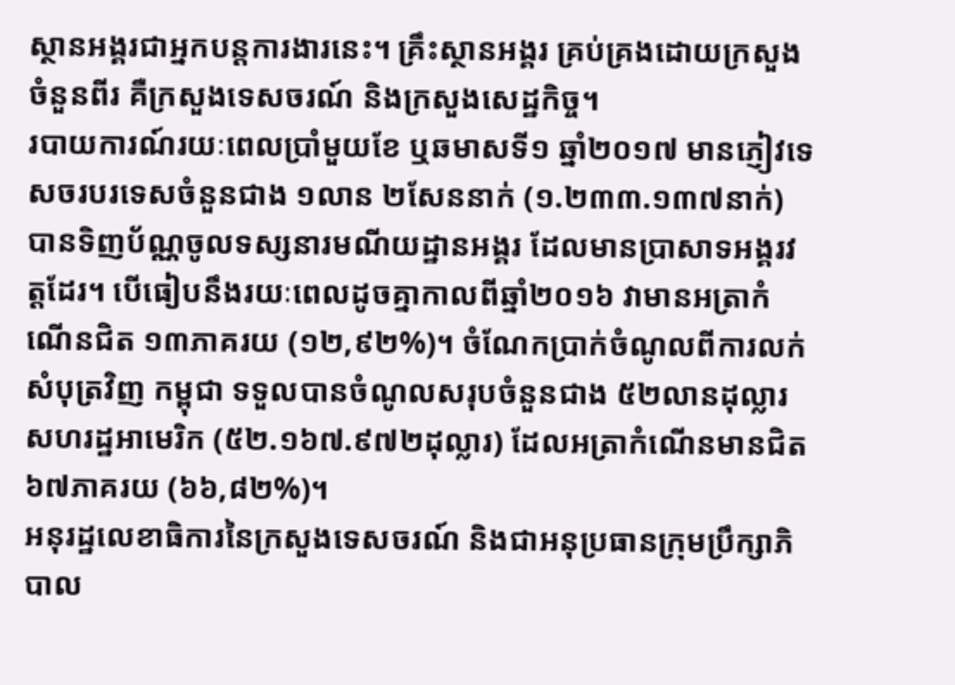ស្ថានអង្គរជាអ្នកបន្តការងារនេះ។ គ្រឹះស្ថានអង្គរ គ្រប់គ្រងដោយក្រសួងចំនួនពីរ គឺក្រសួងទេសចរណ៍ និងក្រសួងសេដ្ឋកិច្ច។
របាយការណ៍រយៈពេលប្រាំមួយខែ ឬឆមាសទី១ ឆ្នាំ២០១៧ មានភ្ញៀវទេសចរបរទេសចំនួនជាង ១លាន ២សែននាក់ (១.២៣៣.១៣៧នាក់) បានទិញប័ណ្ណចូលទស្សនារមណីយដ្ឋានអង្គរ ដែលមានប្រាសាទអង្គរវត្តដែរ។ បើធៀបនឹងរយៈពេលដូចគ្នាកាលពីឆ្នាំ២០១៦ វាមានអត្រាកំណើនជិត ១៣ភាគរយ (១២,៩២%)។ ចំណែកប្រាក់ចំណូលពីការលក់សំបុត្រវិញ កម្ពុជា ទទួលបានចំណូលសរុបចំនួនជាង ៥២លានដុល្លារសហរដ្ឋអាមេរិក (៥២.១៦៧.៩៧២ដុល្លារ) ដែលអត្រាកំណើនមានជិត ៦៧ភាគរយ (៦៦,៨២%)។
អនុរដ្ឋលេខាធិការនៃក្រសួងទេសចរណ៍ និងជាអនុប្រធានក្រុមប្រឹក្សាភិបាល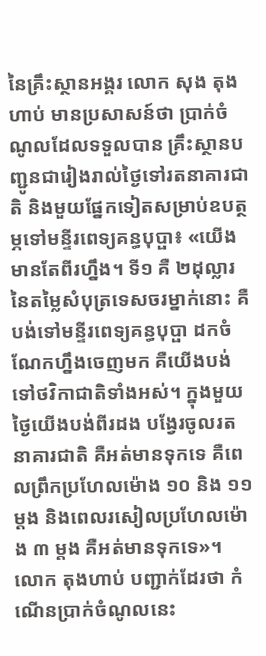នៃគ្រឹះស្ថានអង្គរ លោក សុង តុងហាប់ មានប្រសាសន៍ថា ប្រាក់ចំណូលដែលទទួលបាន គ្រឹះស្ថានបញ្ជូនជារៀងរាល់ថ្ងៃទៅរតនាគារជាតិ និងមួយផ្នែកទៀតសម្រាប់ឧបត្ថម្ភទៅមន្ទីរពេទ្យគន្ធបុប្ផា៖ «យើងមានតែពីរហ្នឹង។ ទី១ គឺ ២ដុល្លារនៃតម្លៃសំបុត្រទេសចរម្នាក់នោះ គឺបង់ទៅមន្ទីរពេទ្យគន្ធបុប្ផា ដកចំណែកហ្នឹងចេញមក គឺយើងបង់ទៅថវិកាជាតិទាំងអស់។ ក្នុងមួយថ្ងៃយើងបង់ពីរដង បង្វែរចូលរតនាគារជាតិ គឺអត់មានទុកទេ គឺពេលព្រឹកប្រហែលម៉ោង ១០ និង ១១ ម្ដង និងពេលរសៀលប្រហែលម៉ោង ៣ ម្តង គឺអត់មានទុកទេ»។
លោក តុងហាប់ បញ្ជាក់ដែរថា កំណើនប្រាក់ចំណូលនេះ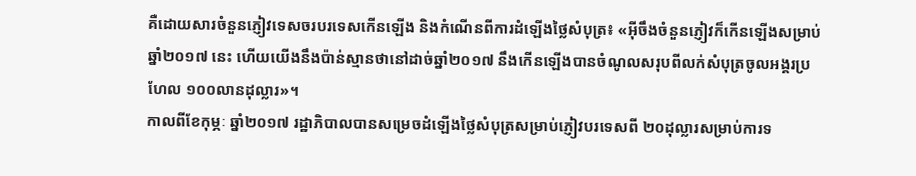គឺដោយសារចំនួនភ្ញៀវទេសចរបរទេសកើនឡើង និងកំណើនពីការដំឡើងថ្លៃសំបុត្រ៖ «អ៊ីចឹងចំនួនភ្ញៀវក៏កើនឡើងសម្រាប់ឆ្នាំ២០១៧ នេះ ហើយយើងនឹងប៉ាន់ស្មានថានៅដាច់ឆ្នាំ២០១៧ នឹងកើនឡើងបានចំណូលសរុបពីលក់សំបុត្រចូលអង្គរប្រហែល ១០០លានដុល្លារ»។
កាលពីខែកុម្ភៈ ឆ្នាំ២០១៧ រដ្ឋាភិបាលបានសម្រេចដំឡើងថ្លៃសំបុត្រសម្រាប់ភ្ញៀវបរទេសពី ២០ដុល្លារសម្រាប់ការទ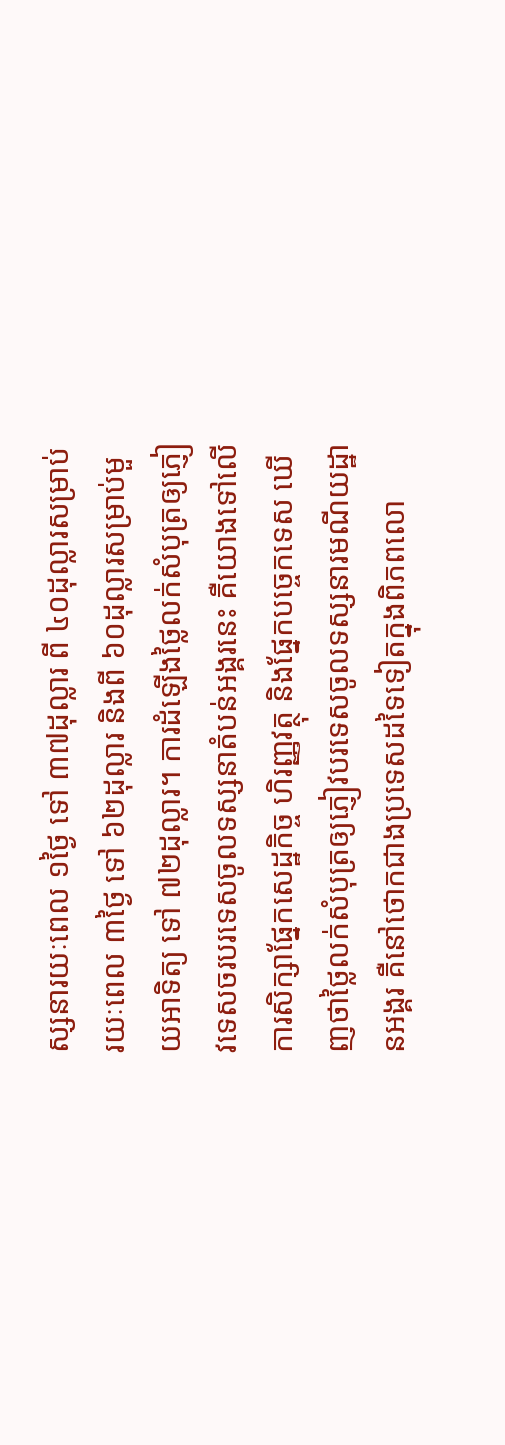ស្សនារយៈពេល ១ថ្ងៃ ទៅ ៣៧ដុល្លារ ពី ៤០ដុល្លារសម្រាប់រយៈពេល ៣ថ្ងៃ ទៅ ៦២ដុល្លារ និងពី ៦០ដុល្លារសម្រាប់មួយអាទិត្យ ទៅ ៧២ដុល្លារ។ ការដំឡើងថ្លៃលក់សំបុត្រឲ្យភ្ញៀវទេសចរបរទេសចូលទស្សនាតំបន់អង្គរនេះ គឺយោងទៅលើការសិក្សាផ្នែកសេដ្ឋកិច្ច ហិរញ្ញវត្ថុ និងផ្នែកបច្ចេកទេស ឃើញថាថ្លៃលក់សំបុត្រឲ្យភ្ញៀវបរទេសចូលទស្សនារមណីយដ្ឋានអង្គរ គឺនៅថោកជាងប្រទេសដទៃទៀតក្នុងពិភពលោ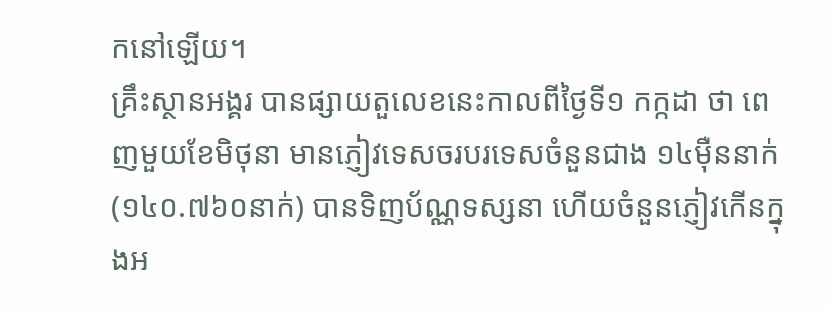កនៅឡើយ។
គ្រឹះស្ថានអង្គរ បានផ្សាយតួលេខនេះកាលពីថ្ងៃទី១ កក្កដា ថា ពេញមួយខែមិថុនា មានភ្ញៀវទេសចរបរទេសចំនួនជាង ១៤ម៉ឺននាក់ (១៤០.៧៦០នាក់) បានទិញប័ណ្ណទស្សនា ហើយចំនួនភ្ញៀវកើនក្នុងអ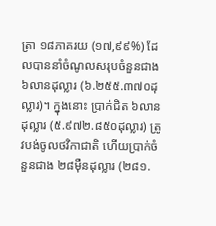ត្រា ១៨ភាគរយ (១៧,៩៩%) ដែលបាននាំចំណូលសរុបចំនួនជាង ៦លានដុល្លារ (៦.២៥៥.៣៧០ដុល្លារ)។ ក្នុងនោះ ប្រាក់ជិត ៦លានដុល្លារ (៥.៩៧២.៨៥០ដុល្លារ) ត្រូវបង់ចូលថវិកាជាតិ ហើយប្រាក់ចំនួនជាង ២៨ម៉ឺនដុល្លារ (២៨១.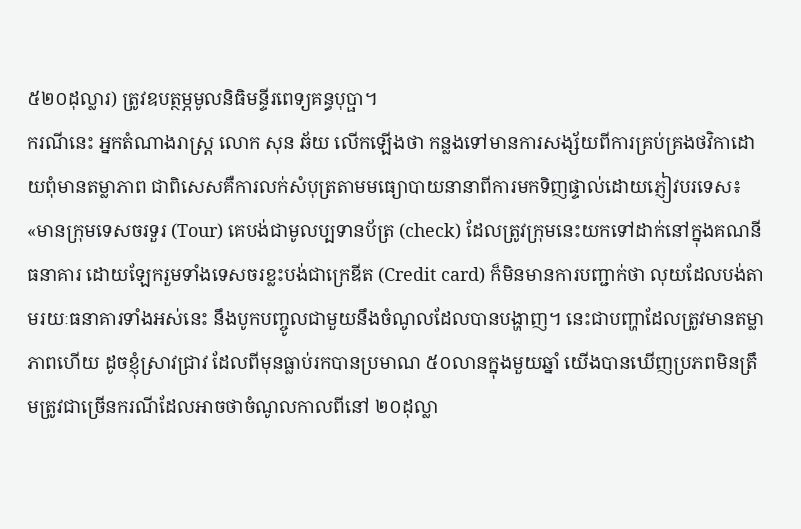៥២០ដុល្លារ) ត្រូវឧបត្ថម្ភមូលនិធិមន្ទីរពេទ្យគន្ធបុប្ផា។
ករណីនេះ អ្នកតំណាងរាស្ត្រ លោក សុន ឆ័យ លើកឡើងថា កន្លងទៅមានការសង្ស័យពីការគ្រប់គ្រងថវិកាដោយពុំមានតម្លាភាព ជាពិសេសគឺការលក់សំបុត្រតាមមធ្យោបាយនានាពីការមកទិញផ្ទាល់ដោយភ្ញៀវបរទេស៖ «មានក្រុមទេសចរទួរ (Tour) គេបង់ជាមូលប្បទានប័ត្រ (check) ដែលត្រូវក្រុមនេះយកទៅដាក់នៅក្នុងគណនីធនាគារ ដោយឡែករួមទាំងទេសចរខ្លះបង់ជាក្រេឌីត (Credit card) ក៏មិនមានការបញ្ជាក់ថា លុយដែលបង់តាមរយៈធនាគារទាំងអស់នេះ នឹងបូកបញ្ចូលជាមួយនឹងចំណូលដែលបានបង្ហាញ។ នេះជាបញ្ហាដែលត្រូវមានតម្លាភាពហើយ ដូចខ្ញុំស្រាវជ្រាវ ដែលពីមុនធ្លាប់រកបានប្រមាណ ៥០លានក្នុងមួយឆ្នាំ យើងបានឃើញប្រភពមិនត្រឹមត្រូវជាច្រើនករណីដែលអាចថាចំណូលកាលពីនៅ ២០ដុល្លា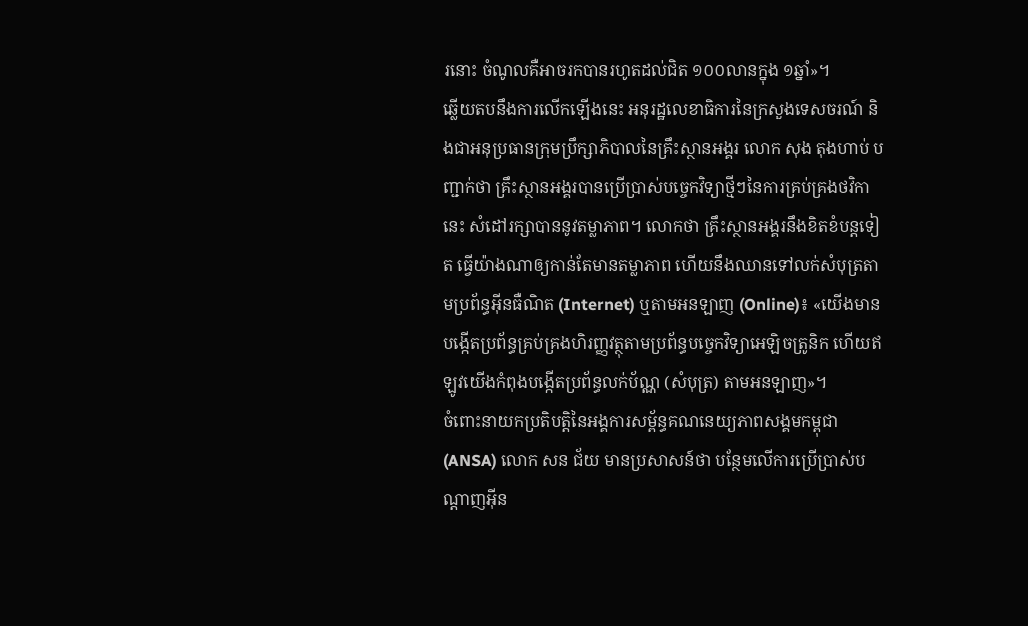រនោះ ចំណូលគឺអាចរកបានរហូតដល់ជិត ១០០លានក្នុង ១ឆ្នាំ»។
ឆ្លើយតបនឹងការលើកឡើងនេះ អនុរដ្ឋលេខាធិការនៃក្រសួងទេសចរណ៍ និងជាអនុប្រធានក្រុមប្រឹក្សាភិបាលនៃគ្រឹះស្ថានអង្គរ លោក សុង តុងហាប់ បញ្ជាក់ថា គ្រឹះស្ថានអង្គរបានប្រើប្រាស់បច្ចេកវិទ្យាថ្មីៗនៃការគ្រប់គ្រងថវិកានេះ សំដៅរក្សាបាននូវតម្លាភាព។ លោកថា គ្រឹះស្ថានអង្គរនឹងខិតខំបន្តទៀត ធ្វើយ៉ាងណាឲ្យកាន់តែមានតម្លាភាព ហើយនឹងឈានទៅលក់សំបុត្រតាមប្រព័ន្ធអ៊ីនធឺណិត (Internet) ឬតាមអនឡាញ (Online)៖ «យើងមានបង្កើតប្រព័ន្ធគ្រប់គ្រងហិរញ្ញវត្ថុតាមប្រព័ន្ធបច្ចេកវិទ្យាអេឡិចត្រូនិក ហើយឥឡូវយើងកំពុងបង្កើតប្រព័ន្ធលក់ប័ណ្ណ (សំបុត្រ) តាមអនឡាញ»។
ចំពោះនាយកប្រតិបត្តិនៃអង្គការសម្ព័ន្ធគណនេយ្យភាពសង្គមកម្ពុជា (ANSA) លោក សន ជ័យ មានប្រសាសន៍ថា បន្ថែមលើការប្រើប្រាស់បណ្ដាញអ៊ីន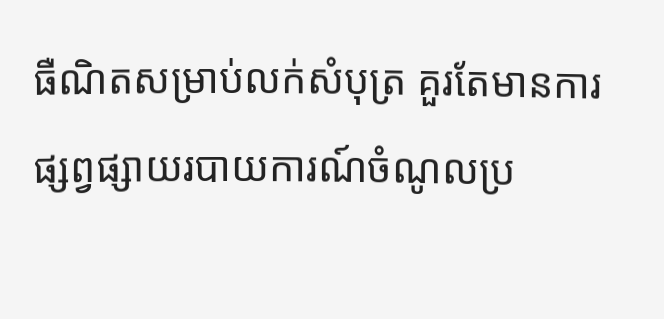ធឺណិតសម្រាប់លក់សំបុត្រ គួរតែមានការផ្សព្វផ្សាយរបាយការណ៍ចំណូលប្រ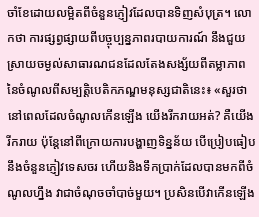ចាំខែដោយលម្អិតពីចំនួនភ្ញៀវដែលបានទិញសំបុត្រ។ លោកថា ការផ្សព្វផ្សាយពីបច្ចុប្បន្នភាពរបាយការណ៍ នឹងជួយស្រាយចម្ងល់សាធារណជនដែលតែងសង្ស័យពីតម្លាភាពនៃចំណូលពីសម្បត្តិបេតិកភណ្ឌមនុស្សជាតិនេះ៖ «សួរថានៅពេលដែលចំណូលកើនឡើង យើងរីករាយអត់? គឺយើងរីករាយ ប៉ុន្តែនៅពីក្រោយការបង្ហាញទិន្នន័យ បើប្រៀបធៀបនឹងចំនួនភ្ញៀវទេសចរ ហើយនិងទឹកប្រាក់ដែលបានមកពីចំណូលហ្នឹង វាជាចំណុចចាំបាច់មួយ។ ប្រសិនបើវាកើនឡើង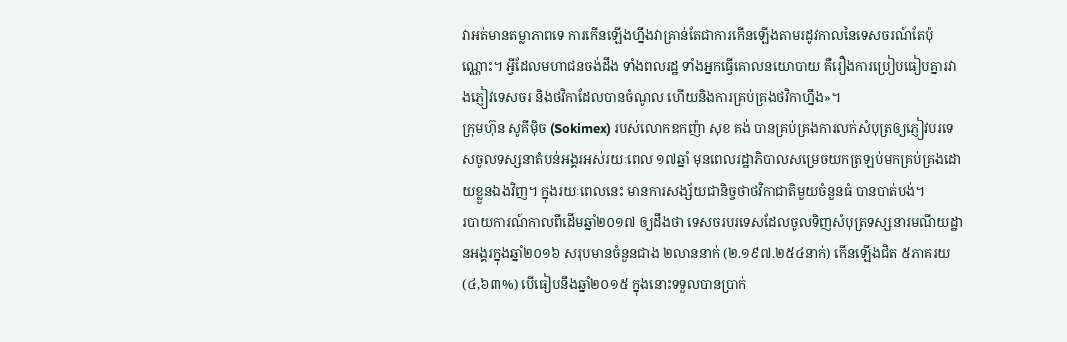វាអត់មានតម្លាភាពទេ ការកើនឡើងហ្នឹងវាគ្រាន់តែជាការកើនឡើងតាមរដូវកាលនៃទេសចរណ៍តែប៉ុណ្ណោះ។ អ្វីដែលមហាជនចង់ដឹង ទាំងពលរដ្ឋ ទាំងអ្នកធ្វើគោលនយោបាយ គឺរឿងការប្រៀបធៀបគ្នារវាងភ្ញៀវទេសចរ និងថវិកាដែលបានចំណូល ហើយនិងការគ្រប់គ្រងថវិកាហ្នឹង»។
ក្រុមហ៊ុន សូគីម៉ិច (Sokimex) របស់លោកឧកញ៉ា សុខ គង់ បានគ្រប់គ្រងការលក់សំបុត្រឲ្យភ្ញៀវបរទេសចូលទស្សនាតំបន់អង្គរអស់រយៈពេល ១៧ឆ្នាំ មុនពេលរដ្ឋាភិបាលសម្រេចយកត្រឡប់មកគ្រប់គ្រងដោយខ្លួនឯងវិញ។ ក្នុងរយៈពេលនេះ មានការសង្ស័យជានិច្ចថាថវិកាជាតិមួយចំនួនធំ បានបាត់បង់។
របាយការណ៍កាលពីដើមឆ្នាំ២០១៧ ឲ្យដឹងថា ទេសចរបរទេសដែលចូលទិញសំបុត្រទស្សនារមណីយដ្ឋានអង្គរក្នុងឆ្នាំ២០១៦ សរុបមានចំនួនជាង ២លាននាក់ (២.១៩៧.២៥៤នាក់) កើនឡើងជិត ៥ភាគរយ (៤,៦៣%) បើធៀបនឹងឆ្នាំ២០១៥ ក្នុងនោះទទួលបានប្រាក់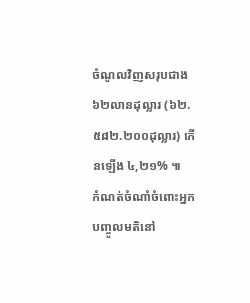ចំណូលវិញសរុបជាង ៦២លានដុល្លារ (៦២.៥៨២.២០០ដុល្លារ) កើនឡើង ៤,២១% ៕
កំណត់ចំណាំចំពោះអ្នកបញ្ចូលមតិនៅ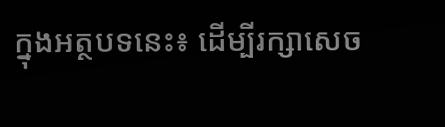ក្នុងអត្ថបទនេះ៖ ដើម្បីរក្សាសេច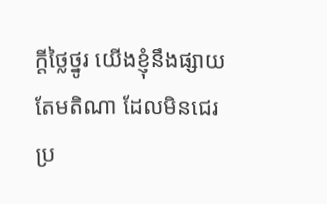ក្ដីថ្លៃថ្នូរ យើងខ្ញុំនឹងផ្សាយតែមតិណា ដែលមិនជេរប្រ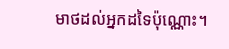មាថដល់អ្នកដទៃប៉ុណ្ណោះ។